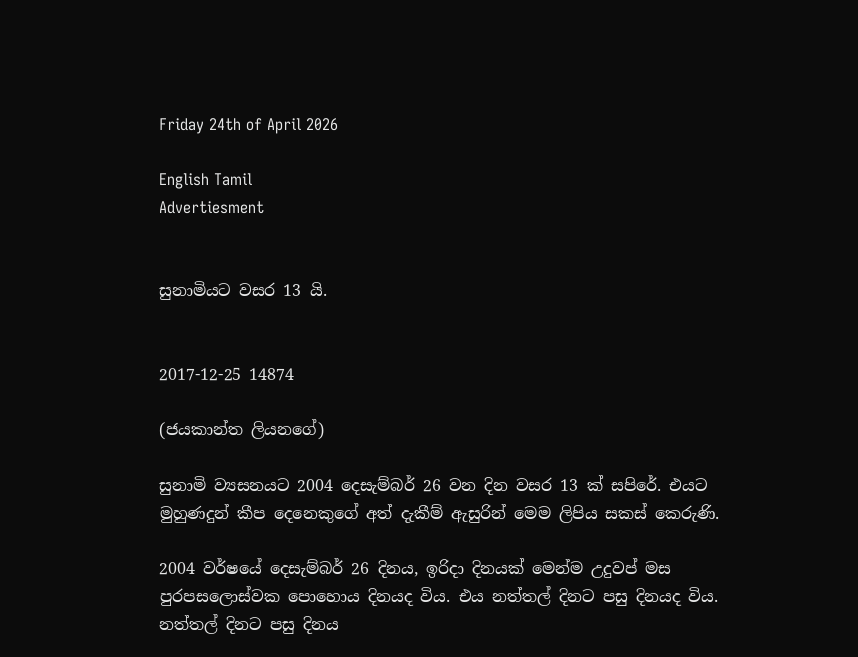Friday 24th of April 2026

English Tamil
Advertiesment


සුනාමියට වසර 13 යි.


2017-12-25 14874

(ජයකාන්ත ලියනගේ)

සුනාමි ව්‍යසනයට 2004 දෙසැම්බර් 26 වන දින වසර 13 ක් සපිරේ. එයට මුහුණදුන් කීප දෙනෙකුගේ අත් දැකීම් ඇසුරින් මෙම ලිපිය සකස් කෙරුණි.

2004 වර්ෂයේ දෙසැම්බර් 26 දිනය, ඉරිදා දිනයක් මෙන්ම උදුවප් මස පුරපසලොස්වක පොහොය දිනයද විය. එය නත්තල් දිනට පසු දිනයද විය. නත්තල් දිනට පසු දිනය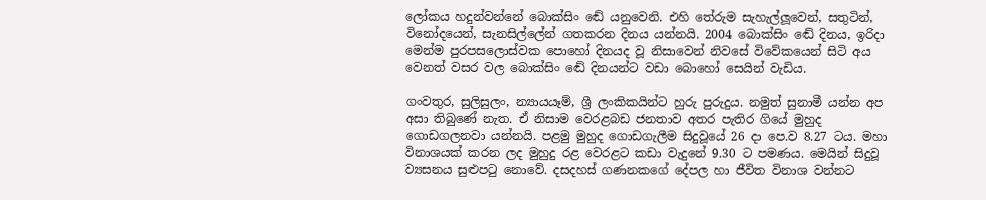ලෝකය හදුන්වන්නේ බොක්සිං ඬේ යනුවෙනි. එහි තේරුම සැහැල්ලූවෙන්, සතුටින්, විනෝදයෙන්, සැනසිල්ලේන් ගතකරන දිනය යන්නයි. 2004 බොක්සිං ඬේ දිනය, ඉරිදා මෙන්ම පුරපසලොස්වක පොහෝ දිනයද වූ නිසාවෙන් නිවසේ විවේකයෙන් සිටි අය වෙනත් වසර වල බොක්සිං ඬේ දිනයන්ට වඩා බොහෝ සෙයින් වැඩිය.

ගංවතුර, සුලිසුලං, න්‍යායයෑම්, ශ්‍රී ලංකිකයින්ට හුරු පුරුදුය. නමුත් සුනාමී යන්න අප අසා තිබුණේ නැත. ඒ නිසාම වෙරළබඩ ජනතාව අතර පැතිර ගියේ මුහුද ගොඩගලනවා යන්නයි. පළමු මුහුද ගොඩගැලීම සිදුවූයේ 26 දා පෙ.ව 8.27 ටය. මහා විනාශයක් කරන ලද මුහුදු රළ වෙරළට කඩා වැදුනේ 9.30 ට පමණය. මෙයින් සිදුවූ ව්‍යසනය සුළුපටු නොවේ. දසදහස් ගණනකගේ දේපල හා ජීවිත විනාශ වන්නට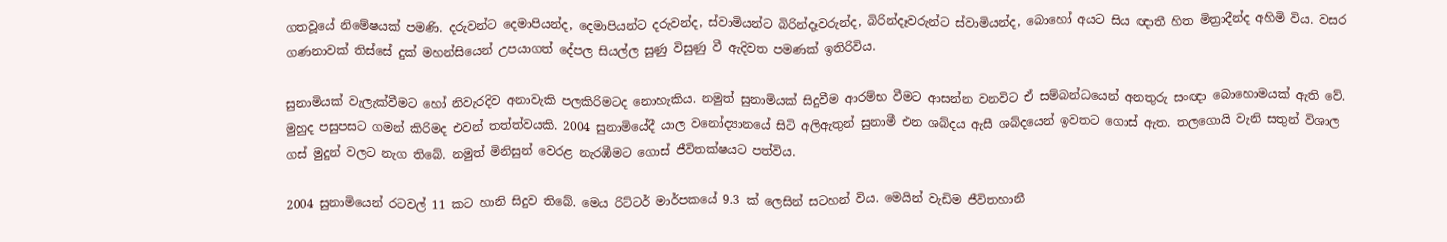ගතවූයේ නිමේෂයක් පමණි. දරුවන්ට දෙමාපියන්ද, දෙමාපියන්ට දරුවන්ද, ස්වාමියන්ට බිරින්දෑවරුන්ද, බිරින්දෑවරුන්ට ස්වාමියන්ද, බොහෝ අයට සිය ඥාතී හිත මිත්‍රාදීන්ද අහිමි විය. වසර ගණනාවක් තිස්සේ දුක් මහන්සියෙන් උපයාගත් දේපල සියල්ල සුණු විසුණු වී ඇදිවත පමණක් ඉතිරිවිය.

සුනාමියක් වැලැක්වීමට හෝ නිවැරදිව අනාවැකි පලකිරිමටද නොහැකිය. නමුත් සුනාමියක් සිදුවීම ආරම්භ වීමට ආසන්න වනවිට ඒ සම්බන්ධයෙන් අනතුරු සංඥා බොහොමයක් ඇති වේ. මුහුද පසුපසට ගමන් කිරිමද එවන් තත්ත්වයකි. 2004 සුනාමියේදී යාල වනෝද්‍යානයේ සිටි අලිඇතුන් සුනාමී එන ශබ්දය ඇසී ශබ්දයෙන් ඉවතට ගොස් ඇත. තලගොයි වැනි සතුන් විශාල ගස් මුදුන් වලට නැග තිබේ. නමුත් මිනිසුන් වෙරළ නැරඹීමට ගොස් ජීවිතක්ෂයට පත්විය.

2004 සුනාමියෙන් රටවල් 11 කට හානි සිදුව තිබේ. මෙය රිට්ටර් මාර්පකයේ 9.3 ක් ලෙසින් සටහන් විය. මෙයින් වැඩිම ජීවිතහානී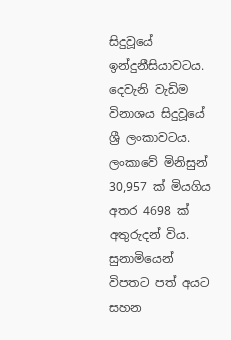සිදුවූයේ ඉන්දුනීසියාවටය. දෙවැනි වැඩිම විනාශය සිදුවූයේ ශ්‍රී ලංකාවටය. ලංකාවේ මිනිසුන් 30,957 ක් මියගිය අතර 4698 ක් අතුරුදන් විය. සුනාමියෙන් විපතට පත් අයට සහන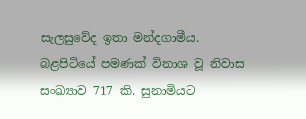සැලසුවේද ඉතා මන්දගාමීය. බළපිටියේ පමණක් විනාශ වූ නිවාස සංඛ්‍යාව 717 කි. සුනාමියට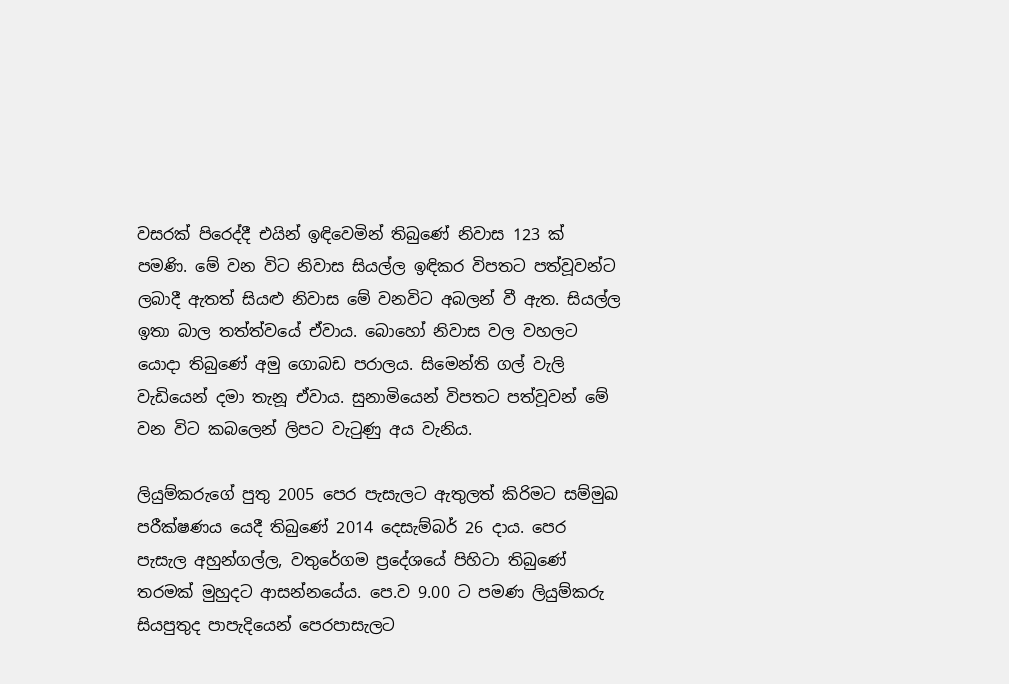වසරක් පිරෙද්දී එයින් ඉඳිවෙමින් තිබුණේ නිවාස 123 ක් පමණි. මේ වන විට නිවාස සියල්ල ඉඳිකර විපතට පත්වූවන්ට ලබාදී ඇතත් සියළු නිවාස මේ වනවිට අබලන් වී ඇත. සියල්ල ඉතා බාල තත්ත්වයේ ඒවාය. බොහෝ නිවාස වල වහලට යොදා තිබුණේ අමු ගොබඩ පරාලය. සිමෙන්ති ගල් වැලි වැඩියෙන් දමා තැනූ ඒවාය. සුනාමියෙන් විපතට පත්වූවන් මේ වන විට කබලෙන් ලිපට වැටුණු අය වැනිය.

ලියුම්කරුගේ පුතු 2005 පෙර පැසැලට ඇතුලත් කිරිමට සම්මුඛ පරීක්ෂණය යෙදී තිබුණේ 2014 දෙසැම්බර් 26 දාය. පෙර පැසැල අහුන්ගල්ල, වතුරේගම ප්‍රදේශයේ පිහිටා තිබුණේ තරමක් මුහුදට ආසන්නයේය. පෙ.ව 9.00 ට පමණ ලියුම්කරු සියපුතුද පාපැදියෙන් පෙරපාසැලට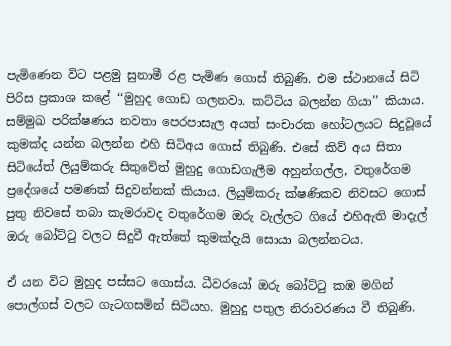පැමිණෙන විට පළමු සුනාමී රළ පැමිණ ගොස් තිබුණි. එම ස්ථානයේ සිටි පිරිස ප්‍රකාශ කළේ ‘‘මුහුද ගොඩ ගලනවා. කට්ටිය බලන්න ගියා’’ කියාය. සම්මුඛ පරික්ෂණය නවතා පෙරපාසැල අයත් සංචාරක හෝටලයට සිදුවූයේ කුමක්ද යන්න බලන්න එහි සිටිඅය ගොස් තිබුණි. එසේ කිව් අය සිතා සිටියේත් ලියුම්කරු සිතුවේත් මුහුදු ගොඩගැලීම අහුන්ගල්ල, වතුරේගම ප්‍රදේශයේ පමණක් සිදුවන්නක් කියාය. ලියුම්කරු ක්ෂණිකව නිවසට ගොස් පුතු නිවසේ තබා කැමරාවද වතුරේගම ඔරු වැල්ලට ගියේ එහිඇති මාදැල් ඔරු බෝට්ටු වලට සිදුවී ඇත්තේ කුමක්දැයි සොයා බලන්නටය.

ඒ යන විට මුහුද පස්සට ගොස්ය. ධීවරයෝ ඔරු බෝට්ටු කඹ මගින් පොල්ගස් වලට ගැටගසමින් සිටියහ. මුහුදු පතුල නිරාවරණය වී තිබුණි.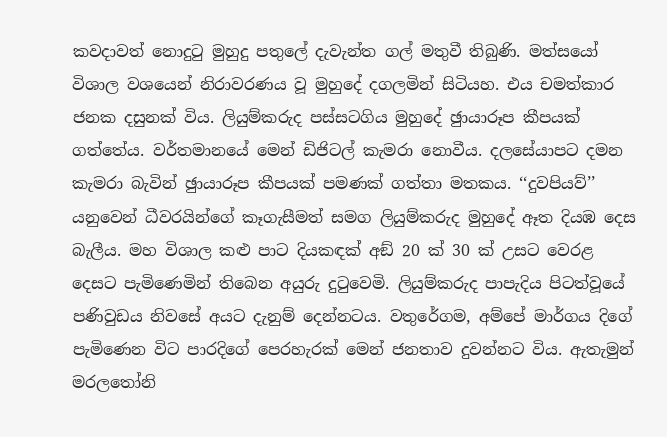කවදාවත් නොදුටු මුහුදු පතුලේ දැවැන්ත ගල් මතුවී තිබුණි. මත්සයෝ විශාල වශයෙන් නිරාවරණය වූ මුහුදේ දගලමින් සිටියහ. එය චමත්කාර ජනක දසුනක් විය. ලියුම්කරුද පස්සටගිය මුහුදේ ඡුායාරූප කීපයක් ගත්තේය. වර්තමානයේ මෙන් ඩිජිටල් කැමරා නොවීය. දලසේයාපට දමන කැමරා බැවින් ඡුායාරූප කීපයක් පමණක් ගත්තා මතකය. ‘‘දුවපියව්’’ යනුවෙන් ධීවරයින්ගේ කෑගැසීමත් සමග ලියුම්කරුද මුහුදේ ඈත දියඹ දෙස බැලීය. මහ විශාල කළු පාට දියකඳක් අඞ් 20 ක් 30 ක් උසට වෙරළ දෙසට පැමිණෙමින් තිබෙන අයුරු දුටුවෙමි. ලියුම්කරුද පාපැදිය පිටත්වූයේ පණිවුඩය නිවසේ අයට දැනුම් දෙන්නටය. වතුරේගම, අම්පේ මාර්ගය දිගේ පැමිණෙන විට පාරදිගේ පෙරහැරක් මෙන් ජනතාව දුවන්නට විය. ඇතැමුන් මරලතෝනි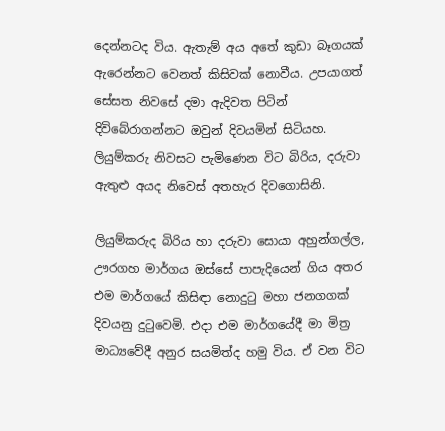දෙන්නටද විය. ඇතැම් අය අතේ කුඩා බෑගයක් ඇරෙන්නට වෙනත් කිසිවක් නොවීය. උපයාගත් සේසත නිවසේ දමා ඇදිවත පිටින් දිවිබේරාගන්නට ඔවුන් දිවයමින් සිටියහ. ලියුම්කරු නිවසට පැමිණෙන විට බිරිය, දරුවා ඇතුළු අයද නිවෙස් අතහැර දිවගොසිනි.

ලියුම්කරුද බිරිය හා දරුවා සොයා අහුන්ගල්ල, ඌරගහ මාර්ගය ඔස්සේ පාපැදියෙන් ගිය අතර එම මාර්ගයේ කිසිඳා නොදුටු මහා ජනගගක් දිවයනු දුටුවෙමි. එදා එම මාර්ගයේදී මා මිත්‍ර මාධ්‍යවේදී අනුර සයමිත්ද හමු විය. ඒ වන විට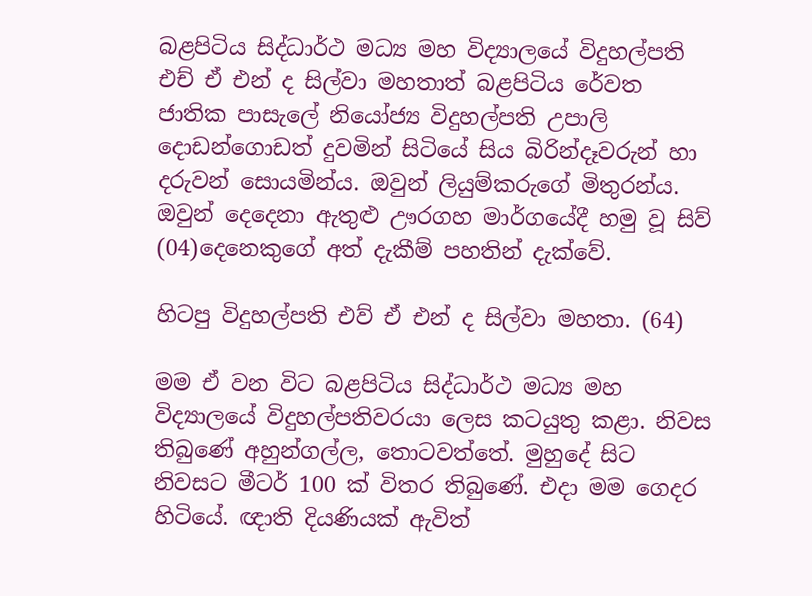බළපිටිය සිද්ධාර්ථ මධ්‍ය මහ විද්‍යාලයේ විදුහල්පති එච් ඒ එන් ද සිල්වා මහතාත් බළපිටිය රේවත ජාතික පාසැලේ නියෝජ්‍ය විදුහල්පති උපාලි දොඩන්ගොඩත් දුවමින් සිටියේ සිය බිරින්දෑවරුන් හා දරුවන් සොයමින්ය. ඔවුන් ලියුම්කරුගේ මිතුරන්ය. ඔවුන් දෙදෙනා ඇතුළු ඌරගහ මාර්ගයේදී හමු වූ සිව් (04)දෙනෙකුගේ අත් දැකීම් පහතින් දැක්වේ.

හිටපු විදුහල්පති එව් ඒ එන් ද සිල්වා මහතා. (64)

මම ඒ වන විට බළපිටිය සිද්ධාර්ථ මධ්‍ය මහ විද්‍යාලයේ විදුහල්පතිවරයා ලෙස කටයුතු කළා. නිවස තිබුණේ අහුන්ගල්ල, තොටවත්තේ. මුහුදේ සිට නිවසට මීටර් 100 ක් විතර තිබුණේ. එදා මම ගෙදර හිටියේ. ඥාති දියණියක් ඇවිත්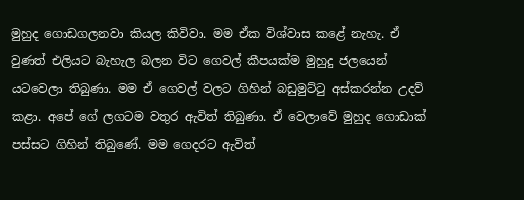මුහුද ගොඩගලනවා කියල කිවිවා. මම ඒක විශ්වාස කළේ නැහැ. ඒ වුණත් එලියට බැහැල බලන විට ගෙවල් කීපයක්ම මුහුදු ජලයෙන් යටවෙලා තිබුණා. මම ඒ ගෙවල් වලට ගිහින් බඩුමුට්ටු අස්කරන්න උදව් කළා. අපේ ගේ ලගටම වතුර ඇවිත් තිබුණා. ඒ වෙලාවේ මුහුද ගොඩාක් පස්සට ගිහින් තිබුණේ. මම ගෙදරට ඇවිත්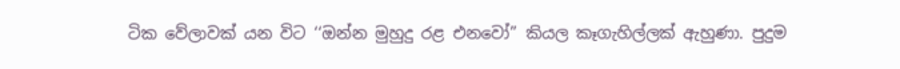ටික වේලාවක් යන විට ‘‘ඔන්න මුහුදු රළ එනවෝ’’ කියල කෑගැහිල්ලක් ඇහුණා. පුදුම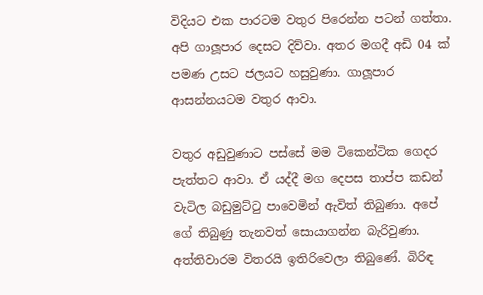විදියට එක පාරටම වතුර පිරෙන්න පටන් ගත්තා. අපි ගාලූපාර දෙසට දිව්වා. අතර මගදී අඩි 04 ක් පමණ උසට ජලයට හසුවුණා. ගාලූපාර ආසන්නයටම වතුර ආවා.

වතුර අඩුවුණාට පස්සේ මම ටිකෙන්ටික ගෙදර පැත්තට ආවා. ඒ යද්දී මග දෙපස තාප්ප කඩන් වැටිල බඩුමුට්ටු පාවෙමින් ඇවිත් තිබුණා. අපේ ගේ තිබුණු තැනවත් සොයාගන්න බැරිවුණා. අත්තිවාරම විතරයි ඉතිරිවෙලා තිබුණේ. බිරිඳ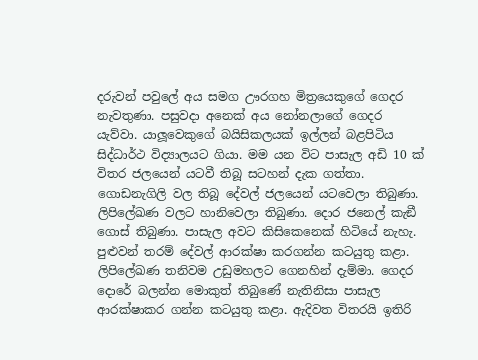දරුවන් පවුලේ අය සමග ඌරගහ මිත්‍රයෙකුගේ ගෙදර නැවතුණා. පසුවදා අනෙක් අය නෝනලාගේ ගෙදර යැව්වා. යාලූවෙකුගේ බයිසිකලයක් ඉල්ලන් බළපිටිය සිද්ධාර්ථ විද්‍යාලයට ගියා. මම යන විට පාසැල අඩි 10 ක් විතර ජලයෙන් යටවී තිබූ සටහන් දැක ගත්තා. ගොඩනැගිලි වල තිබූ දේවල් ජලයෙන් යටවෙලා තිබුණා. ලිපිලේඛණ වලට හානිවෙලා තිබුණා. දොර ජනෙල් කැඞී ගොස් තිබුණා. පාසැල අවට කිසිකෙනෙක් හිටියේ නැහැ. පුළුවන් තරම් දේවල් ආරක්ෂා කරගන්න කටයුතු කළා. ලිපිලේඛණ තනිවම උඩුමහලට ගෙනහින් දැම්මා. ගෙදර දොරේ බලන්න මොකුත් තිබුණේ නැතිනිසා පාසැල ආරක්ෂාකර ගන්න කටයුතු කළා. ඇදිවත විතරයි ඉතිරි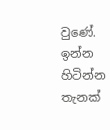වුණේ. ඉන්න හිටින්න තැනක්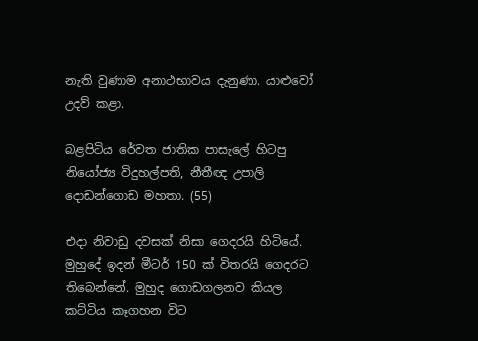නැති වුණාම අනාථභාවය දැනුණා. යාළුවෝ උදව් කළා.

බළපිටිය රේවත ජාතික පාසැලේ හිටපු නියෝජ්‍ය විදුහල්පති, නීතීඥ උපාලි දොඩන්ගොඩ මහතා. (55)

එදා නිවාඩු දවසක් නිසා ගෙදරයි හිටියේ. මුහුදේ ඉදන් මීටර් 150 ක් විතරයි ගෙදරට තිබෙන්නේ. මුහුද ගොඩගලනව කියල කට්ටිය කෑගහන විට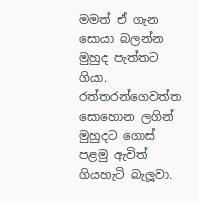මමත් ඒ ගැන සොයා බලන්න මුහුද පැත්තට ගියා. රත්තරන්ගෙවත්ත සොහොන ලගින් මුහුදට ගොස් පළමු ඇවිත් ගියහැටි බැලූවා.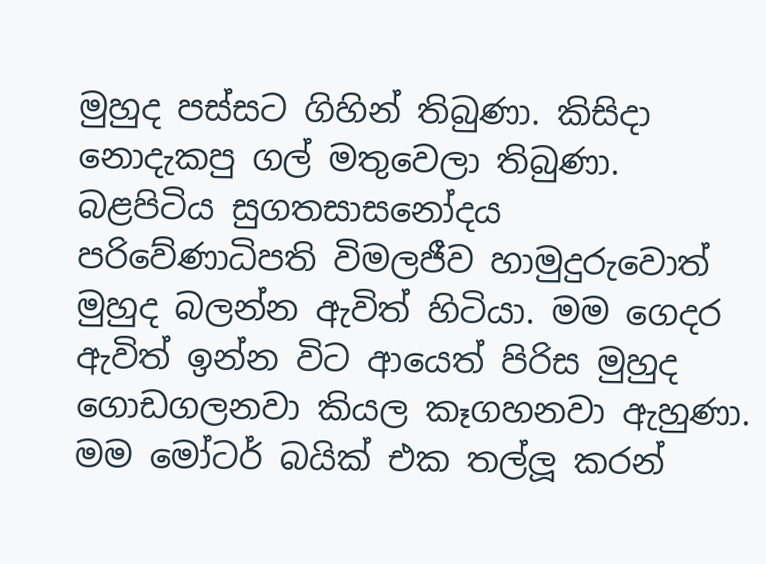මුහුද පස්සට ගිහින් තිබුණා. කිසිදා නොදැකපු ගල් මතුවෙලා තිබුණා. බළපිටිය සුගතසාසනෝදය පරිවේණාධිපති විමලජීව හාමුදුරුවොත් මුහුද බලන්න ඇවිත් හිටියා. මම ගෙදර ඇවිත් ඉන්න විට ආයෙත් පිරිස මුහුද ගොඩගලනවා කියල කෑගහනවා ඇහුණා. මම මෝටර් බයික් එක තල්ලූ කරන්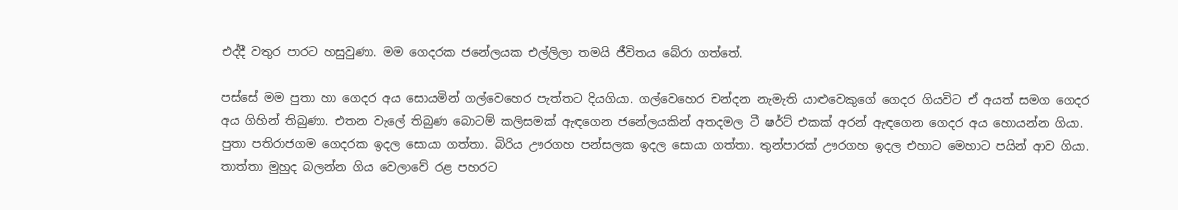එද්දී වතුර පාරට හසුවුණා. මම ගෙදරක ජනේලයක එල්ලිලා තමයි ජීවිතය බේරා ගත්තේ.

පස්සේ මම පුතා හා ගෙදර අය සොයමින් ගල්වෙහෙර පැත්තට දියගියා. ගල්වෙහෙර චන්දන නැමැති යාළුවෙකුගේ ගෙදර ගියවිට ඒ අයත් සමග ගෙදර අය ගිහින් තිබුණා. එතන වැලේ තිබුණ බොටම් කලිසමක් ඇඳගෙන ජනේලයකින් අතදමල ටී ෂර්ට් එකක් අරන් ඇඳගෙන ගෙදර අය හොයන්න ගියා. පුතා පතිරාජගම ගෙදරක ඉදල සොයා ගත්තා. බිරිය ඌරගහ පන්සලක ඉදල සොයා ගත්තා. තුන්පාරක් ඌරගහ ඉදල එහාට මෙහාට පයින් ආව ගියා. තාත්තා මුහුද බලන්න ගිය වෙලාවේ රළ පහරට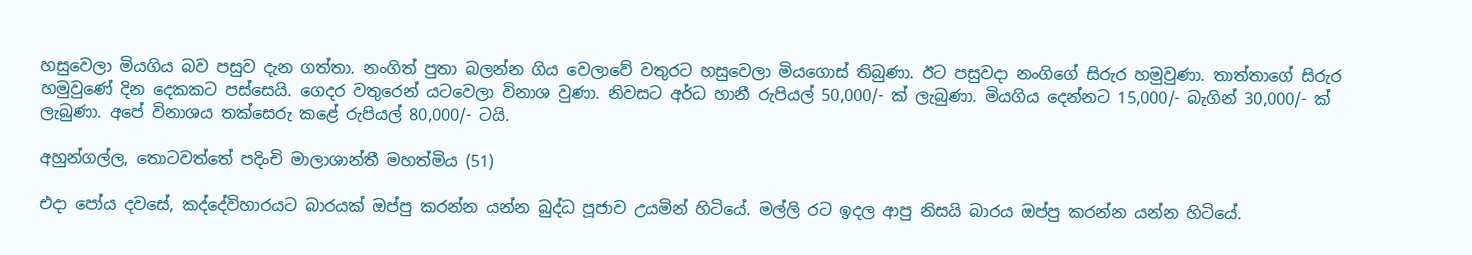හසුවෙලා මියගිය බව පසුව දැන ගත්තා. නංගිත් පුතා බලන්න ගිය වෙලාවේ වතුරට හසුවෙලා මියගොස් තිබුණා. ඊට පසුවදා නංගිගේ සිරුර හමුවුණා. තාත්තාගේ සිරුර හමුවුණේ දින දෙකකට පස්සෙයි. ගෙදර වතුරෙන් යටවෙලා විනාශ වුණා. නිවසට අර්ධ හානී රුපියල් 50,000/- ක් ලැබුණා. මියගිය දෙන්නට 15,000/- බැගින් 30,000/- ක් ලැබුණා. අපේ විනාශය තක්සෙරු කළේ රුපියල් 80,000/- ටයි.

අහුන්ගල්ල, තොටවත්තේ පදිංචි මාලාශාන්තී මහත්මිය (51)

එදා පෝය දවසේ, කද්දේවිහාරයට බාරයක් ඔප්පු කරන්න යන්න බුද්ධ පූජාව උයමින් හිටියේ. මල්ලි රට ඉදල ආපු නිසයි බාරය ඔප්පු කරන්න යන්න හිටියේ.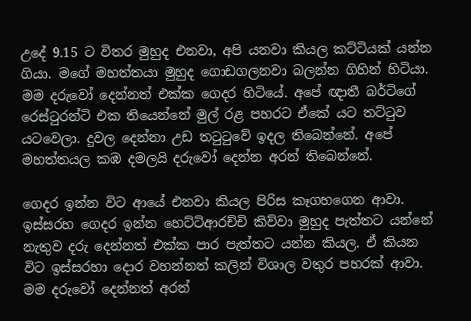උදේ 9.15 ට විතර මුහුද එනවා, අපි යනවා කියල කට්ටියක් යන්න ගියා. මගේ මහත්තයා මුහුද ගොඩගලනවා බලන්න ගිහින් හිටියා. මම දරුවෝ දෙන්නත් එක්ක ගෙදර හිටියේ. අපේ ඥාතී බර්ටිගේ රෙස්ටුරන්ටි එක තියෙන්නේ මුල් රළ පහරට ඒකේ යට තට්ටුව යටවෙලා. දුවල දෙන්නා උඩ තටුටුවේ ඉදල තිබෙන්නේ. අපේ මහත්තයල කඹ දමලයි දරුවෝ දෙන්න අරන් තිබෙන්නේ.

ගෙදර ඉන්න විට ආයේ එනවා කියල පිරිස කෑගහගෙන ආවා. ඉස්සරහ ගෙදර ඉන්න හෙට්ටිආරච්චි කිව්වා මුහුද පැත්තට යන්නේ නැතුව දරු දෙන්නත් එක්ක පාර පැත්තට යන්න කියල. ඒ කියන විට ඉස්සරහා දොර වහන්නත් කලින් විශාල වතුර පහරක් ආවා. මම දරුවෝ දෙන්නත් අරන්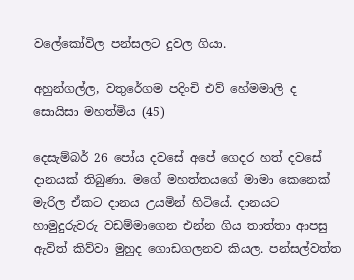වලේකෝවිල පන්සලට දුවල ගියා.

අහුන්ගල්ල, වතුරේගම පදිංචි එව් හේමමාලි ද සොයිසා මහත්මිය (45)

දෙසැම්බර් 26 පෝය දවසේ අපේ ගෙදර හත් දවසේ දානයක් තිබුණා. මගේ මහත්තයගේ මාමා කෙනෙක් මැරිල ඒකට දානය උයමින් හිටියේ. දානයට හාමුදුරුවරු වඩම්මාගෙන එන්න ගිය තාත්තා ආපසු ඇවිත් කිව්වා මුහුද ගොඩගලනව කියල. පන්සල්වත්ත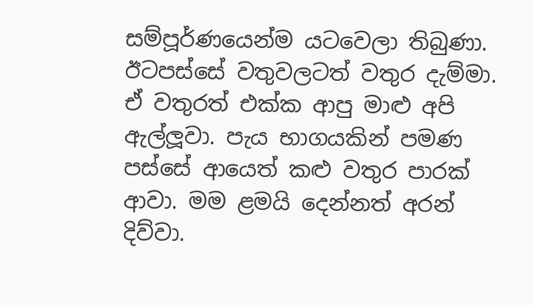සම්පූර්ණයෙන්ම යටවෙලා තිබුණා. ඊටපස්සේ වතුවලටත් වතුර දැම්මා. ඒ වතුරත් එක්ක ආපු මාළු අපි ඇල්ලූවා. පැය භාගයකින් පමණ පස්සේ ආයෙත් කළු වතුර පාරක් ආවා. මම ළමයි දෙන්නත් අරන් දිව්වා.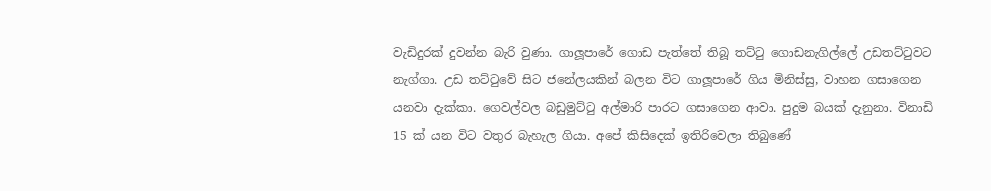වැඩිදුරක් දුවන්න බැරි වුණා. ගාලූපාරේ ගොඩ පැත්තේ තිබූ තට්ටු ගොඩනැගිල්ලේ උඩතට්ටුවට නැග්ගා. උඩ තට්ටුවේ සිට ජනේලයකින් බලන විට ගාලූපාරේ ගිය මිනිස්සු, වාහන ගසාගෙන යනවා දැක්කා. ගෙවල්වල බඩුමුට්ටු අල්මාරි පාරට ගසාගෙන ආවා. පුදුම බයක් දැනුනා. විනාඩි 15 ක් යන විට වතුර බැහැල ගියා. අපේ කිසිදෙක් ඉතිරිවෙලා තිබුණේ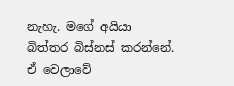නැහැ. මගේ අයියා බිත්තර බිස්නස් කරන්නේ. ඒ වෙලාවේ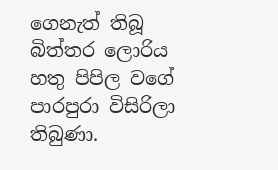ගෙනැත් තිබූ බිත්තර ලොරිය හතු පිපිල වගේ පාරපුරා විසිරිලා තිබුණා.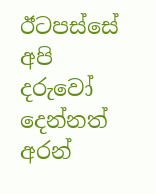ඊටපස්සේ අපි දරුවෝ දෙන්නත් අරන්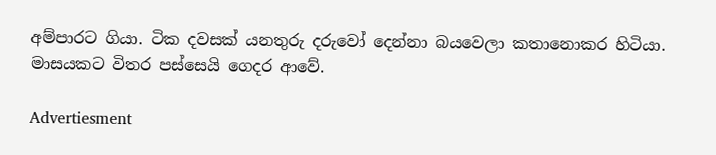අම්පාරට ගියා. ටික දවසක් යනතුරු දරුවෝ දෙන්නා බයවෙලා කතානොකර හිටියා. මාසයකට විතර පස්සෙයි ගෙදර ආවේ.

Advertiesment